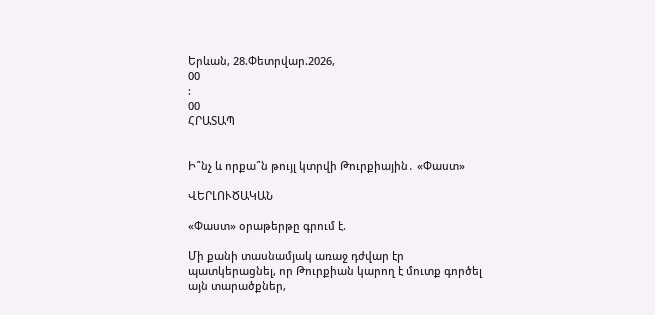Երևան, 28.Փետրվար.2026,
00
:
00
ՀՐԱՏԱՊ


Ի՞նչ և որքա՞ն թույլ կտրվի Թուրքիային․ «Փաստ»

ՎԵՐԼՈՒԾԱԿԱՆ

«Փաստ» օրաթերթը գրում է.

Մի քանի տասնամյակ առաջ դժվար էր պատկերացնել, որ Թուրքիան կարող է մուտք գործել այն տարածքներ,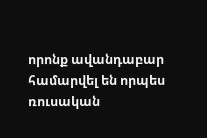որոնք ավանդաբար համարվել են որպես ռուսական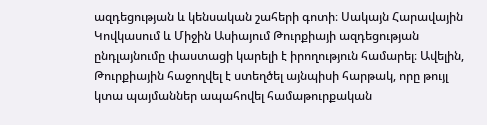ազդեցության և կենսական շահերի գոտի։ Սակայն Հարավային Կովկասում և Միջին Ասիայում Թուրքիայի ազդեցության ընդլայնումը փաստացի կարելի է իրողություն համարել։ Ավելին, Թուրքիային հաջողվել է ստեղծել այնպիսի հարթակ, որը թույլ կտա պայմաններ ապահովել համաթուրքական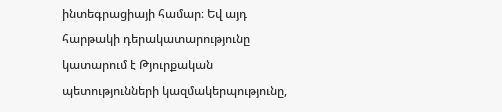ինտեգրացիայի համար։ Եվ այդ հարթակի դերակատարությունը կատարում է Թյուրքական պետությունների կազմակերպությունը,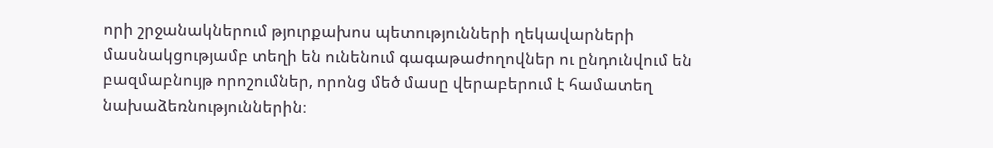որի շրջանակներում թյուրքախոս պետությունների ղեկավարների մասնակցությամբ տեղի են ունենում գագաթաժողովներ ու ընդունվում են բազմաբնույթ որոշումներ, որոնց մեծ մասը վերաբերում է համատեղ նախաձեռնություններին։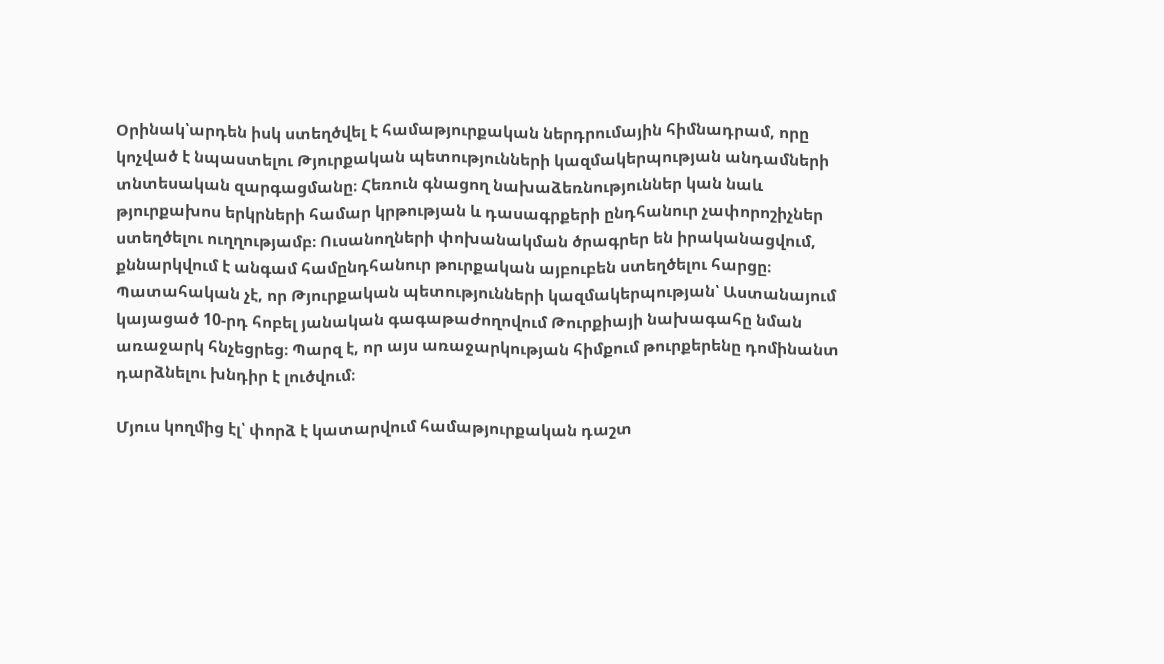Օրինակ՝արդեն իսկ ստեղծվել է համաթյուրքական ներդրումային հիմնադրամ, որը կոչված է նպաստելու Թյուրքական պետությունների կազմակերպության անդամների տնտեսական զարգացմանը։ Հեռուն գնացող նախաձեռնություններ կան նաև թյուրքախոս երկրների համար կրթության և դասագրքերի ընդհանուր չափորոշիչներ ստեղծելու ուղղությամբ։ Ուսանողների փոխանակման ծրագրեր են իրականացվում, քննարկվում է անգամ համընդհանուր թուրքական այբուբեն ստեղծելու հարցը։ Պատահական չէ, որ Թյուրքական պետությունների կազմակերպության՝ Աստանայում կայացած 10-րդ հոբել յանական գագաթաժողովում Թուրքիայի նախագահը նման առաջարկ հնչեցրեց։ Պարզ է, որ այս առաջարկության հիմքում թուրքերենը դոմինանտ դարձնելու խնդիր է լուծվում։

Մյուս կողմից էլ՝ փորձ է կատարվում համաթյուրքական դաշտ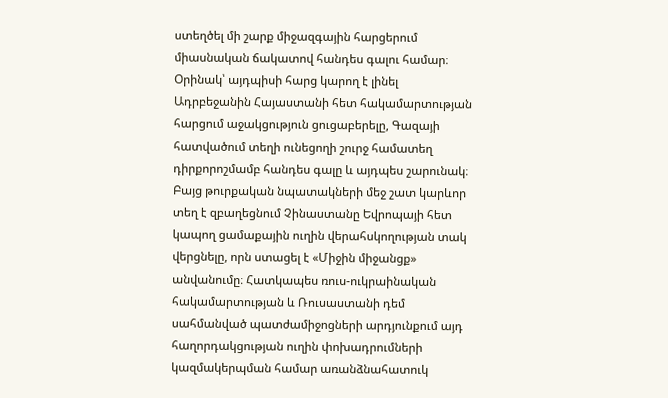ստեղծել մի շարք միջազգային հարցերում միասնական ճակատով հանդես գալու համար։ Օրինակ՝ այդպիսի հարց կարող է լինել Ադրբեջանին Հայաստանի հետ հակամարտության հարցում աջակցություն ցուցաբերելը, Գազայի հատվածում տեղի ունեցողի շուրջ համատեղ դիրքորոշմամբ հանդես գալը և այդպես շարունակ։ Բայց թուրքական նպատակների մեջ շատ կարևոր տեղ է զբաղեցնում Չինաստանը Եվրոպայի հետ կապող ցամաքային ուղին վերահսկողության տակ վերցնելը, որն ստացել է «Միջին միջանցք» անվանումը։ Հատկապես ռուս-ուկրաինական հակամարտության և Ռուսաստանի դեմ սահմանված պատժամիջոցների արդյունքում այդ հաղորդակցության ուղին փոխադրումների կազմակերպման համար առանձնահատուկ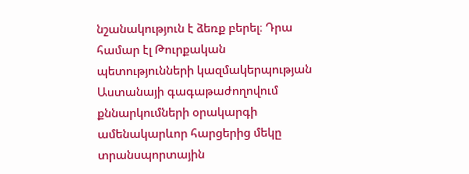նշանակություն է ձեռք բերել։ Դրա համար էլ Թուրքական պետությունների կազմակերպության Աստանայի գագաթաժողովում քննարկումների օրակարգի ամենակարևոր հարցերից մեկը տրանսպորտային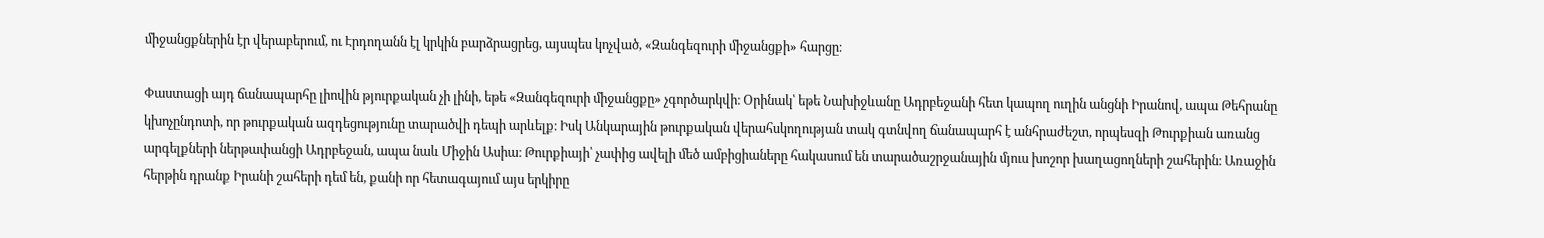միջանցքներին էր վերաբերում, ու Էրդողանն էլ կրկին բարձրացրեց, այսպես կոչված, «Զանգեզուրի միջանցքի» հարցը։

Փաստացի այդ ճանապարհը լիովին թյուրքական չի լինի, եթե «Զանգեզուրի միջանցքը» չգործարկվի։ Օրինակ՝ եթե Նախիջևանը Ադրբեջանի հետ կապող ուղին անցնի Իրանով, ապա Թեհրանը կխոչընդոտի, որ թուրքական ազդեցությունը տարածվի դեպի արևելք։ Իսկ Անկարային թուրքական վերահսկողության տակ գտնվող ճանապարհ է անհրաժեշտ, որպեսզի Թուրքիան առանց արգելքների ներթափանցի Ադրբեջան, ապա նաև Միջին Ասիա։ Թուրքիայի՝ չափից ավելի մեծ ամբիցիաները հակասում են տարածաշրջանային մյուս խոշոր խաղացողների շահերին։ Առաջին հերթին դրանք Իրանի շահերի դեմ են, քանի որ հետագայում այս երկիրը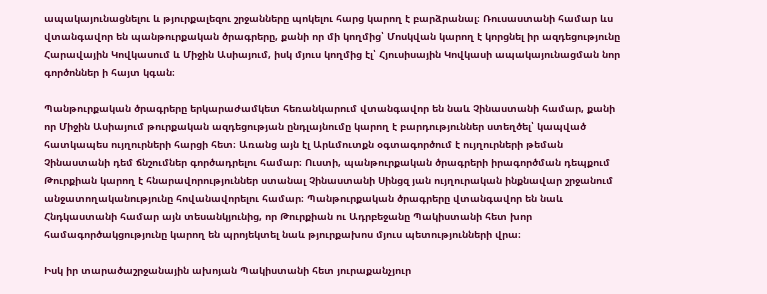ապակայունացնելու և թյուրքալեզու շրջանները պոկելու հարց կարող է բարձրանալ։ Ռուսաստանի համար ևս վտանգավոր են պանթուրքական ծրագրերը, քանի որ մի կողմից՝ Մոսկվան կարող է կորցնել իր ազդեցությունը Հարավային Կովկասում և Միջին Ասիայում, իսկ մյուս կողմից էլ՝ Հյուսիսային Կովկասի ապակայունացման նոր գործոններ ի հայտ կգան։

Պանթուրքական ծրագրերը երկարաժամկետ հեռանկարում վտանգավոր են նաև Չինաստանի համար, քանի որ Միջին Ասիայում թուրքական ազդեցության ընդլայնումը կարող է բարդություններ ստեղծել՝ կապված հատկապես ույղուրների հարցի հետ։ Առանց այն էլ Արևմուտքն օգտագործում է ույղուրների թեման Չինաստանի դեմ ճնշումներ գործադրելու համար։ Ուստի, պանթուրքական ծրագրերի իրագործման դեպքում Թուրքիան կարող է հնարավորություններ ստանալ Չինաստանի Սինցզ յան ույղուրական ինքնավար շրջանում անջատողականությունը հովանավորելու համար։ Պանթուրքական ծրագրերը վտանգավոր են նաև Հնդկաստանի համար այն տեսանկյունից, որ Թուրքիան ու Ադրբեջանը Պակիստանի հետ խոր համագործակցությունը կարող են պրոյեկտել նաև թյուրքախոս մյուս պետությունների վրա։

Իսկ իր տարածաշրջանային ախոյան Պակիստանի հետ յուրաքանչյուր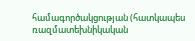համագործակցության (հատկապես ռազմատեխնիկական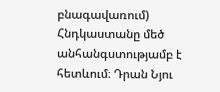բնագավառում) Հնդկաստանը մեծ անհանգստությամբ է հետևում։ Դրան Նյու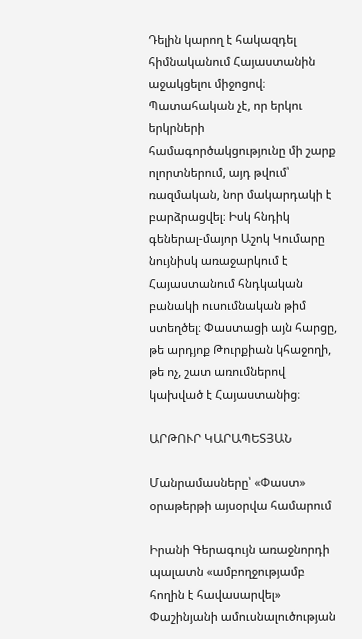Դելին կարող է հակազդել հիմնականում Հայաստանին աջակցելու միջոցով։ Պատահական չէ, որ երկու երկրների համագործակցությունը մի շարք ոլորտներում, այդ թվում՝ ռազմական, նոր մակարդակի է բարձրացվել։ Իսկ հնդիկ գեներալ-մայոր Աշոկ Կումարը նույնիսկ առաջարկում է Հայաստանում հնդկական բանակի ուսումնական թիմ ստեղծել։ Փաստացի այն հարցը, թե արդյոք Թուրքիան կհաջողի, թե ոչ, շատ առումներով կախված է Հայաստանից։

ԱՐԹՈՒՐ ԿԱՐԱՊԵՏՅԱՆ

Մանրամասները՝ «Փաստ» օրաթերթի այսօրվա համարում

Իրանի Գերագույն առաջնորդի պալատն «ամբողջությամբ հողին է հավասարվել» Փաշինյանի ամուսնալուծության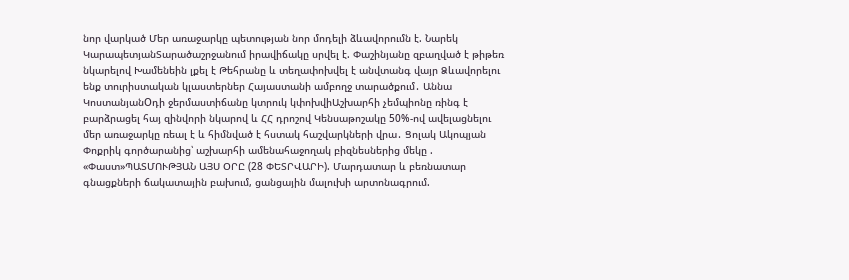նոր վարկած Մեր առաջարկը պետության նոր մոդելի ձևավորումն է. Նարեկ ԿարապետյանՏարածաշրջանում իրավիճակը սրվել է. Փաշինյանը զբաղված է թիթեռ նկարելով Խամենեին լքել է Թեհրանը և տեղափոխվել է անվտանգ վայր Ձևավորելու ենք տուրիստական կլաստերներ Հայաստանի ամբողջ տարածքում․ Աննա ԿոստանյանOդի ջերմաստիճանը կտրուկ կփոխվիԱշխարհի չեմպիոնը ռինգ է բարձրացել հայ զինվորի նկարով և ՀՀ դրոշով Կենսաթոշակը 50%-ով ավելացնելու մեր առաջարկը ռեալ է և հիմնված է հստակ հաշվարկների վրա․ Ցոլակ Ակոպյան Փոքրիկ գործարանից՝ աշխարհի ամենահաջողակ բիզնեսներից մեկը . «Փաստ»ՊԱՏՄՈՒԹՅԱՆ ԱՅՍ ՕՐԸ (28 ՓԵՏՐՎԱՐԻ). Մարդատար և բեռնատար գնացքների ճակատային բախում, ցանցային մալուխի արտոնագրում.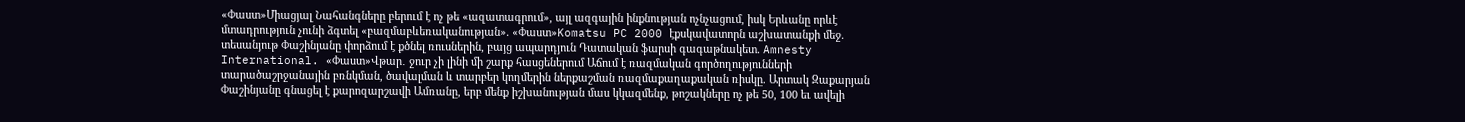«Փաստ»Միացյալ Նահանգները բերում է ոչ թե «ազատագրում», այլ ազգային ինքնության ոչնչացում, իսկ Երևանը որևէ մտադրություն չունի ձգտել «բազմաբևեռականության». «Փաստ»Komatsu PC 2000 էքսկավատորն աշխատանքի մեջ. տեսանյութ Փաշինյանը փորձում է քծնել ռուսներին, բայց ապարդյուն Դատական ֆարսի գագաթնակետ. Amnesty International. «Փաստ»Վթար․ ջուր չի լինի մի շարք հասցեներում Աճում է ռազմական գործողությունների տարածաշրջանային բռնկման, ծավալման և տարբեր կողմերին ներքաշման ռազմաքաղաքական ռիսկը. Արտակ Զաքարյան Փաշինյանը գնացել է քարոզարշավի Ամռանը, երբ մենք իշխանության մաս կկազմենք, թոշակները ոչ թե 50, 100 եւ ավելի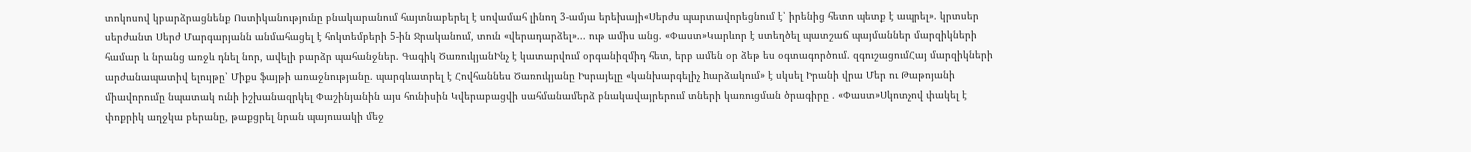տոկոսով կբարձրացնենք Ոստիկանությունը բնակարանում հայտնաբերել է սովամահ լինող 3-ամյա երեխայի«Սերժս պարտավորեցնում է՝ իրենից հետո պետք է ապրել». կրտսեր սերժանտ Սերժ Մարգարյանն անմահացել է հոկտեմբերի 5-ին Ջրականում, տուն «վերադարձել»... ութ ամիս անց. «Փաստ»Կարևոր է ստեղծել պատշաճ պայմաններ մարզիկների համար և նրանց առջև դնել նոր, ավելի բարձր պահանջներ. Գագիկ ԾառուկյանԻնչ է կատարվում օրգանիզմիդ հետ, երբ ամեն օր ձեթ ես օգտագործում. զգուշացումՀայ մարզիկների արժանապատիվ ելույթը՝ Միքս ֆայթի առաջնությանը. պարգևատրել է Հովհաննես Ծառուկյանը Իսրայելը «կանխարգելիչ hարձակում» է սկսել Իրանի վրա Մեր ու Թաթոյանի միավորումը նպատակ ունի իշխանազրկել Փաշինյանին այս հունիսին Կվերաբացվի սահմանամերձ բնակավայրերում տների կառուցման ծրագիրը . «Փաստ»Սկոտչով փակել է փոքրիկ աղջկա բերանը, թաքցրել նրան պայուսակի մեջ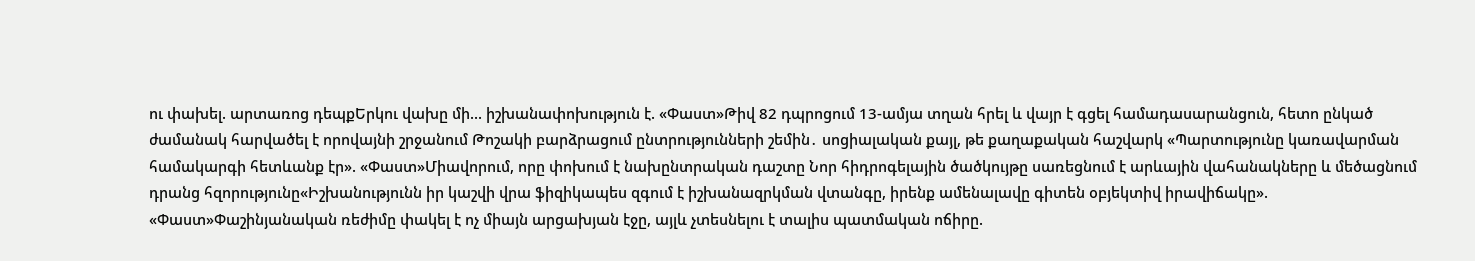ու փախել. արտառոց դեպքԵրկու վախը մի... իշխանափոխություն է. «Փաստ»Թիվ 82 դպրոցում 13-ամյա տղան հրել և վայր է գցել համադասարանցուն, հետո ընկած ժամանակ հարվածել է որովայնի շրջանում Թոշակի բարձրացում ընտրությունների շեմին․ սոցիալական քայլ, թե քաղաքական հաշվարկ «Պարտությունը կառավարման համակարգի հետևանք էր». «Փաստ»Միավորում, որը փոխում է նախընտրական դաշտը Նոր հիդրոգելային ծածկույթը սառեցնում է արևային վահանակները և մեծացնում դրանց հզորությունը«Իշխանությունն իր կաշվի վրա ֆիզիկապես զգում է իշխանազրկման վտանգը, իրենք ամենալավը գիտեն օբյեկտիվ իրավիճակը». «Փաստ»Փաշինյանական ռեժիմը փակել է ոչ միայն արցախյան էջը, այլև չտեսնելու է տալիս պատմական ոճիրը.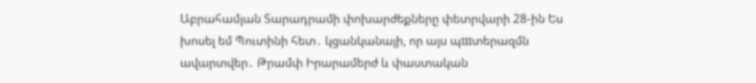Աբրահամյան Տարադրամի փոխարժեքները փետրվարի 28-ին Ես խոսել եմ Պուտինի հետ․ կցանկանայի, որ այս պшտերազմն ավարտվեր․ Թրամփ Իրարամերժ և փաստական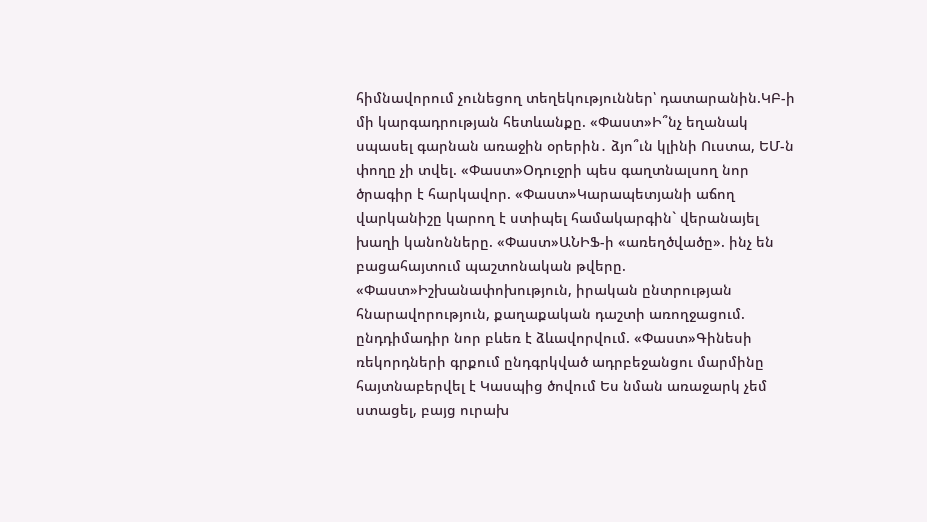հիմնավորում չունեցող տեղեկություններ՝ դատարանին.ԿԲ-ի մի կարգադրության հետևանքը. «Փաստ»Ի՞նչ եղանակ սպասել գարնան առաջին օրերին․ ձյո՞ւն կլինի Ուստա, ԵՄ-ն փողը չի տվել. «Փաստ»Օդուջրի պես գաղտնալսող նոր ծրագիր է հարկավոր. «Փաստ»Կարապետյանի աճող վարկանիշը կարող է ստիպել համակարգին` վերանայել խաղի կանոնները. «Փաստ»ԱՆԻՖ-ի «առեղծվածը». ինչ են բացահայտում պաշտոնական թվերը. «Փաստ»Իշխանափոխություն, իրական ընտրության հնարավորություն, քաղաքական դաշտի առողջացում. ընդդիմադիր նոր բևեռ է ձևավորվում. «Փաստ»Գինեսի ռեկորդների գրքում ընդգրկված ադրբեջանցու մարմինը հայտնաբերվել է Կասպից ծովում Ես նման առաջարկ չեմ ստացել, բայց ուրախ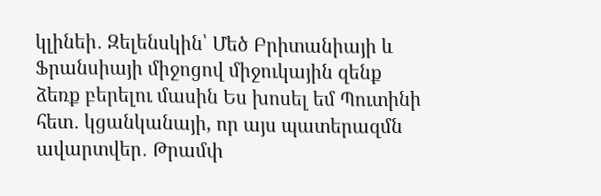կլինեի․ Զելենսկին՝ Մեծ Բրիտանիայի և Ֆրանսիայի միջոցով միջուկային զենք ձեռք բերելու մասին Ես խոսել եմ Պուտինի հետ․ կցանկանայի, որ այս պատերազմն ավարտվեր․ Թրամփ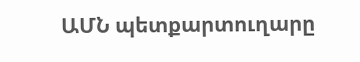ԱՄՆ պետքարտուղարը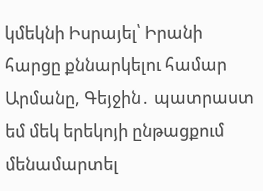կմեկնի Իսրայել՝ Իրանի հարցը քննարկելու համար Արմանը, Գեյջին․ պատրաստ եմ մեկ երեկոյի ընթացքում մենամարտել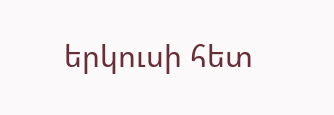երկուսի հետ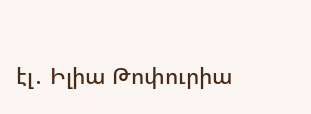էլ․ Իլիա Թոփուրիա